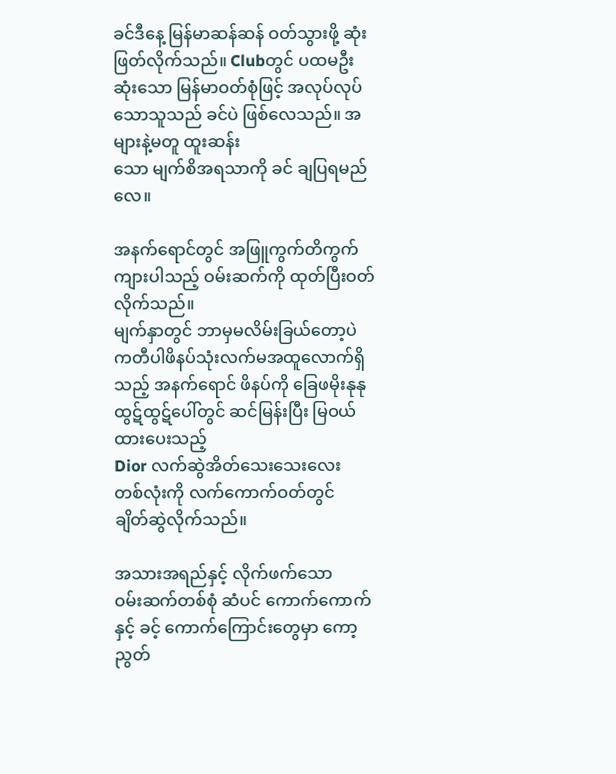ခင်ဒီနေ့ မြန်မာဆန်ဆန် ဝတ်သွားဖို့ ဆုံးဖြတ်လိုက်သည်။ Clubတွင် ပထမဦးဆုံးသော မြန်မာဝတ်စုံဖြင့် အလုပ်လုပ်သောသူသည် ခင်ပဲ ဖြစ်လေသည်။ အများနဲ့မတူ ထူးဆန်း
သော မျက်စိအရသာကို ခင် ချပြရမည်လေ။

အနက်ရောင်တွင် အဖြူကွက်တိကွက်ကျားပါသည့် ဝမ်းဆက်ကို ထုတ်ပြီးဝတ်လိုက်သည်။
မျက်နှာတွင် ဘာမှမလိမ်းခြယ်တော့ပဲ ကတီပါဖိနပ်သုံးလက်မအထူလောက်ရှိသည့် အနက်ရောင် ဖိနပ်ကို ခြေဖမိုးနုနုထွဋ်ထွဋ်ပေါ်တွင် ဆင်မြန်းပြီး မြဝယ်ထားပေးသည့်
Dior လက်ဆွဲအိတ်သေးသေးလေး
တစ်လုံးကို လက်ကောက်ဝတ်တွင်
ချိတ်ဆွဲလိုက်သည်။

အသားအရည်နှင့် လိုက်ဖက်သော
ဝမ်းဆက်တစ်စုံ ဆံပင် ကောက်ကောက်နှင့် ခင့် ကောက်ကြောင်းတွေမှာ ကော့ညွတ်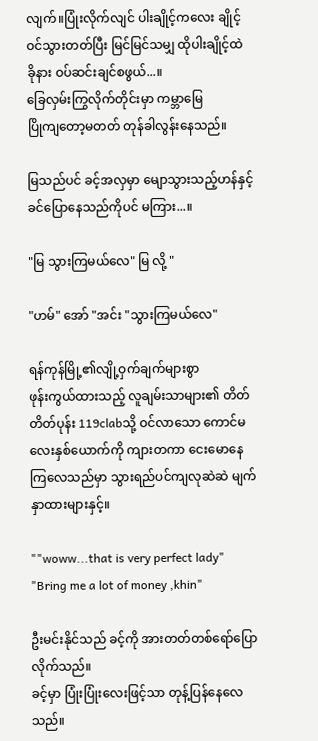လျက်။ပြုံးလိုက်လျင် ပါးချိုင့်ကလေး ချိုင့်ဝင်သွားတတ်ပြီး မြင်မြင်သမျှ ထိုပါးချိုင့်ထဲ
ခိုနား ဝပ်ဆင်းချင်စဖွယ်...။
ခြေလှမ်းကြွလိုက်တိုင်းမှာ ကမ္ဘာမြေ
ပြိုကျတော့မတတ် တုန်ခါလွန်းနေသည်။

မြသည်ပင် ခင့်အလှမှာ မျောသွားသည့်ဟန်နှင့် ခင်ပြောနေသည်ကိုပင် မကြား...။

"မြ သွားကြမယ်လေ" မြ လို့ "

"ဟမ်" အော် "အင်း "သွားကြမယ်လေ"

ရန်ကုန်မြို့၏လျို့ဝှက်ချက်များစွာ
ဖုန်းကွယ်ထားသည့် လူချမ်းသာများ၏ တိတ်တိတ်ပုန်း 119clabသို့ ဝင်လာသော ကောင်မလေးနှစ်ယောက်ကို ကျားတကာ ငေးမောနေကြလေသည်မှာ သွားရည်ပင်ကျလုဆဲဆဲ မျက်နှာထားများနှင့်။

""woww...that is very perfect lady"
"Bring me a lot of money ,khin"

ဦးမင်းနိုင်သည် ခင့်ကို အားတတ်တစ်ရော်ပြောလိုက်သည်။
ခင့်မှာ ပြုံးပြုံးလေးဖြင့်သာ တုန့်ပြန်နေလေသည်။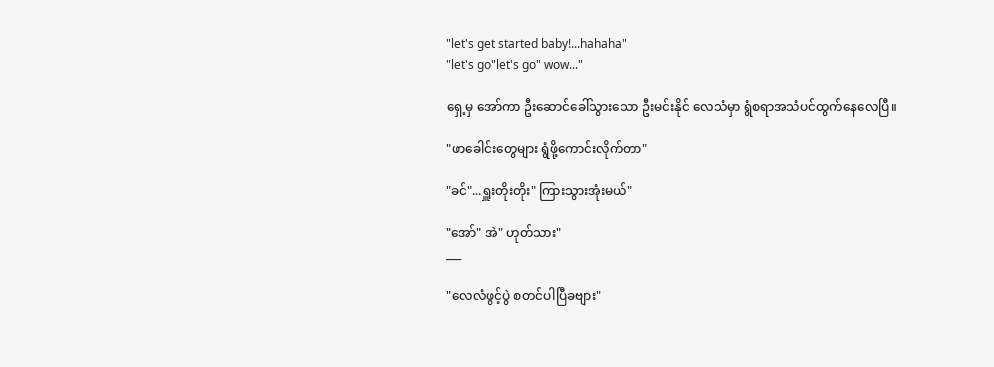"let's get started baby!...hahaha"
"let's go"let's go" wow..."

ရှေ့မှ အော်ကာ ဦးဆောင်ခေါ်သွားသော ဦးမင်းနိုင် လေသံမှာ ရွံစရာအသံပင်ထွက်နေလေပြီ။

"ဖာခေါင်းတွေများ ရွံဖို့ကောင်းလိုက်တာ"

"ခင်"...ရှူးတိုးတိုး" ကြားသွားအုံးမယ်"

"အော်" အဲ" ဟုတ်သား"
___

"လေလံဖွင့်ပွဲ စတင်ပါပြီခဗျား"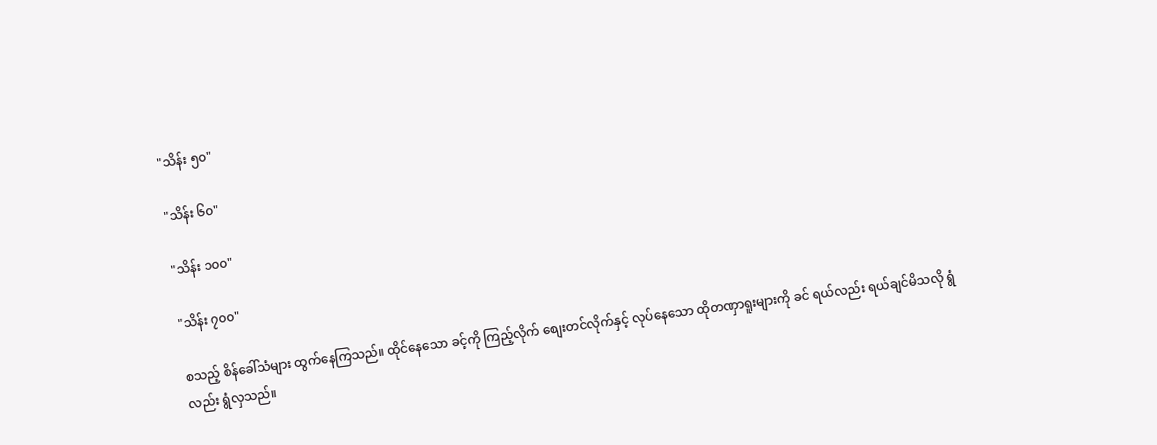"သိန်း ၅၀"

"သိန်း ၆၀"

"သိန်း ၁၀၀"

"သိန်း ၇၀၀"

စသည့် စိန်ခေါ်သံများ ထွက်နေကြသည်။ ထိုင်နေသော ခင့်ကို ကြည့်လိုက် စျေးတင်လိုက်နှင့် လုပ်နေသော ထိုတဏှာရူးများကို ခင် ရယ်လည်း ရယ်ချင်မိသလို ရွံလည်း ရွံလှသည်။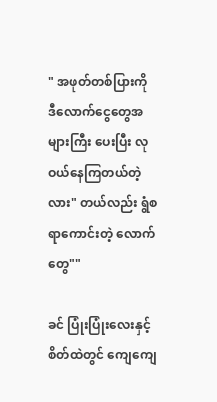" အဖုတ်တစ်ပြားကို ဒီလောက်ငွေတွေအများကြီး ပေးပြီး လုဝယ်နေကြတယ်တဲ့လား" တယ်လည်း ရွံစရာကောင်းတဲ့ လောက်တွေ""

ခင် ပြုံးပြုံးလေးနှင့် စိတ်ထဲတွင် ကျေကျေ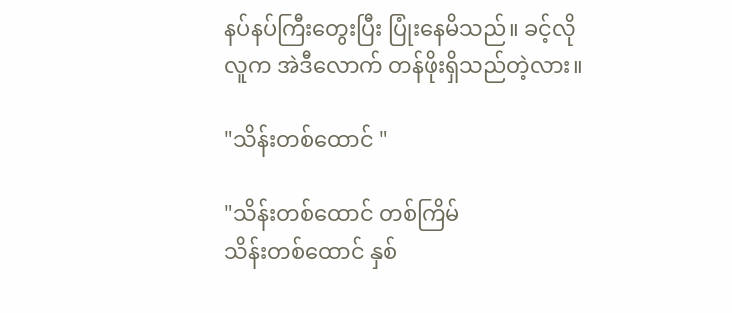နပ်နပ်ကြီးတွေးပြီး ပြုံးနေမိသည်။ ခင့်လိုလူက အဲဒီလောက် တန်ဖိုးရှိသည်တဲ့လား။

"သိန်းတစ်ထောင် "

"သိန်းတစ်ထောင် တစ်ကြိမ်
သိန်းတစ်ထောင် နှစ်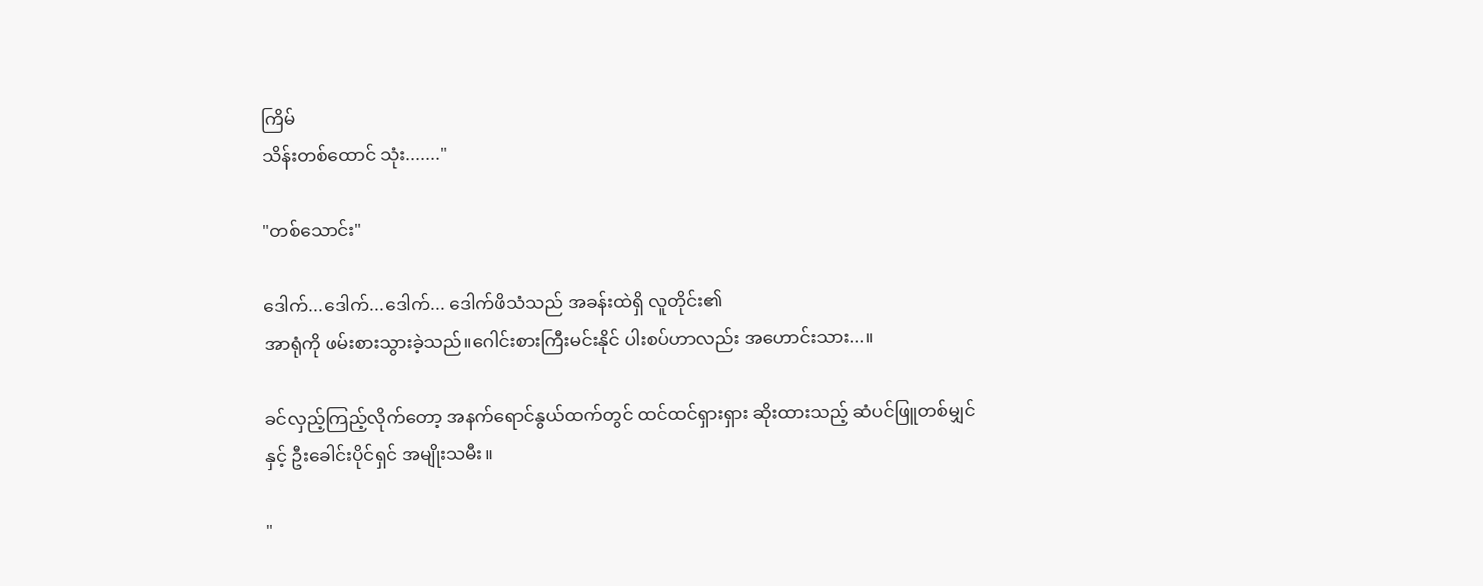ကြိမ်
သိန်းတစ်ထောင် သုံး......."

"တစ်သောင်း"

ဒေါက်...ဒေါက်...ဒေါက်... ဒေါက်ဖိသံသည် အခန်းထဲရှိ လူတိုင်း၏
အာရုံကို ဖမ်းစားသွားခဲ့သည်။ဂေါင်းစားကြီးမင်းနိုင် ပါးစပ်ဟာလည်း အဟောင်းသား...။

ခင်လှည့်ကြည့်လိုက်တော့ အနက်ရောင်နွယ်ထက်တွင် ထင်ထင်ရှားရှား ဆိုးထားသည့် ဆံပင်ဖြူတစ်မျှင်
နှင့် ဦးခေါင်းပိုင်ရှင် အမျိုးသမီး။

"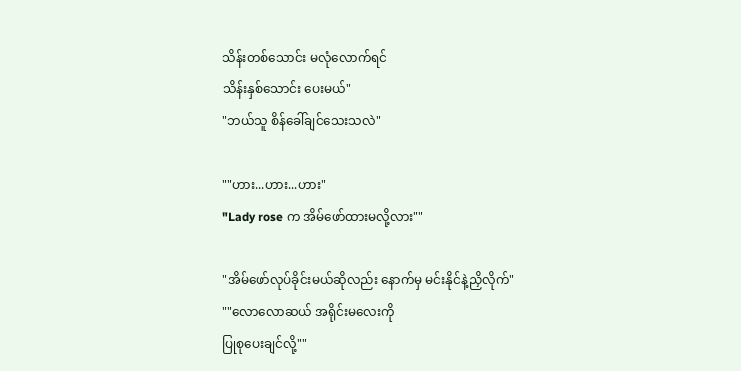သိန်းတစ်သောင်း မလုံလောက်ရင်
သိန်းနှစ်သောင်း ပေးမယ်"
"ဘယ်သူ စိန်ခေါ်ချင်သေးသလဲ"

""ဟား...ဟား...ဟား"
"Lady rose က အိမ်ဖော်ထားမလို့လား""

"အိမ်ဖော်လုပ်ခိုင်းမယ်ဆိုလည်း နောက်မှ မင်းနိုင်နဲ့ညှိလိုက်"
""လောလောဆယ် အရိုင်းမလေးကို
ပြုစုပေးချင်လို့""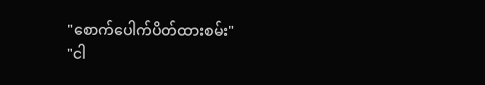"စောက်ပေါက်ပိတ်ထားစမ်း"
"ငါ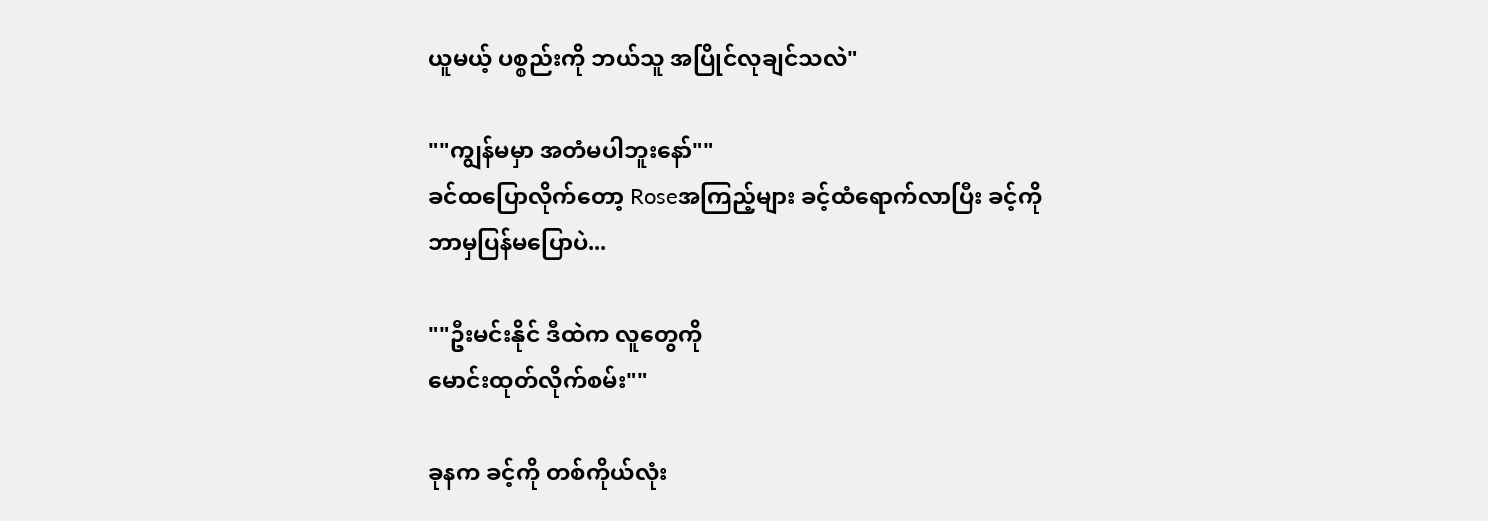ယူမယ့် ပစ္စည်းကို ဘယ်သူ အပြိုင်လုချင်သလဲ"

""ကျွန်မမှာ အတံမပါဘူးနော်""
ခင်ထပြောလိုက်တော့ Roseအကြည့်များ ခင့်ထံရောက်လာပြီး ခင့်ကို
ဘာမှပြန်မပြောပဲ...

""ဦးမင်းနိုင် ဒီထဲက လူတွေကို
မောင်းထုတ်လိုက်စမ်း""

ခုနက ခင့်ကို တစ်ကိုယ်လုံး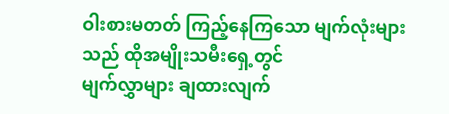ဝါးစားမတတ် ကြည့်နေကြသော မျက်လုံးများသည် ထိုအမျိုးသမီးရှေ့တွင်
မျက်လွှာများ ချထားလျက်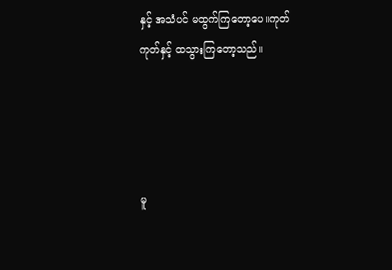နှင့် အသံပင် မထွက်ကြတော့ပေ။ကုတ်ကုတ်နှင့် ထသွားကြတော့သည်။




မူ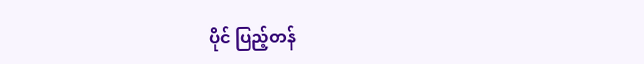ပိုင် ပြည့်တန်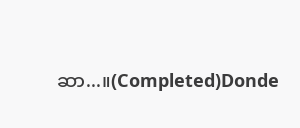ဆာ...။(Completed)Donde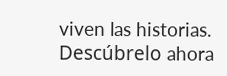viven las historias. Descúbrelo ahora